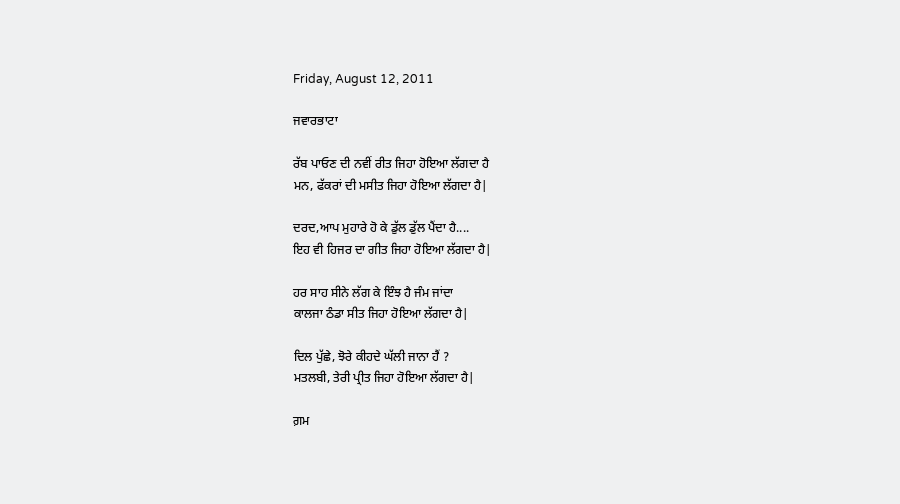Friday, August 12, 2011

ਜਵਾਰਭਾਟਾ

ਰੱਬ ਪਾਓਣ ਦੀ ਨਵੀਂ ਰੀਤ ਜਿਹਾ ਹੋਇਆ ਲੱਗਦਾ ਹੈ
ਮਨ, ਫੱਕਰਾਂ ਦੀ ਮਸੀਤ ਜਿਹਾ ਹੋਇਆ ਲੱਗਦਾ ਹੈ|

ਦਰਦ,ਆਪ ਮੁਹਾਰੇ ਹੋ ਕੇ ਡੁੱਲ ਡੁੱਲ ਪੈਂਦਾ ਹੈ....
ਇਹ ਵੀ ਹਿਜਰ ਦਾ ਗੀਤ ਜਿਹਾ ਹੋਇਆ ਲੱਗਦਾ ਹੈ|

ਹਰ ਸਾਹ ਸੀਨੇ ਲੱਗ ਕੇ ਇੰਝ ਹੈ ਜੰਮ ਜਾਂਦਾ
ਕਾਲਜਾ ਠੰਡਾ ਸੀਤ ਜਿਹਾ ਹੋਇਆ ਲੱਗਦਾ ਹੈ|

ਦਿਲ ਪੁੱਛੇ, ਝੋਰੇ ਕੀਹਦੇ ਘੱਲੀ ਜਾਨਾ ਹੈਂ ?
ਮਤਲਬੀ, ਤੇਰੀ ਪ੍ਰੀਤ ਜਿਹਾ ਹੋਇਆ ਲੱਗਦਾ ਹੈ|

ਗ਼ਮ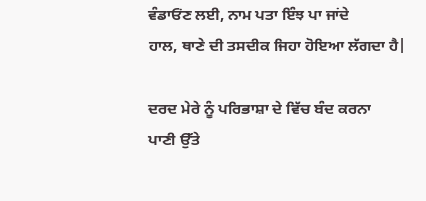ਵੰਡਾਓਂਣ ਲਈ, ਨਾਮ ਪਤਾ ਇੰਝ ਪਾ ਜਾਂਦੇ
ਹਾਲ, ਥਾਣੇ ਦੀ ਤਸਦੀਕ ਜਿਹਾ ਹੋਇਆ ਲੱਗਦਾ ਹੈ|

ਦਰਦ ਮੇਰੇ ਨੂੰ ਪਰਿਭਾਸ਼ਾ ਦੇ ਵਿੱਚ ਬੰਦ ਕਰਨਾ
ਪਾਣੀ ਉੱਤੇ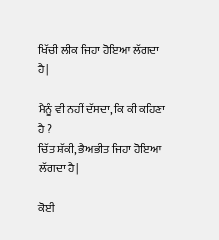ਖਿੱਚੀ ਲੀਕ ਜਿਹਾ ਹੋਇਆ ਲੱਗਦਾ ਹੈ|

ਮੈਨੂੰ ਵੀ ਨਹੀਂ ਦੱਸਦਾ, ਕਿ ਕੀ ਕਹਿਣਾ ਹੈ ?
ਚਿੱਤ ਸ਼ੱਕੀ, ਭੈਅਭੀਤ ਜਿਹਾ ਹੋਇਆ ਲੱਗਦਾ ਹੈ|

ਕੋਈ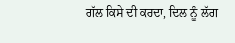ਗੱਲ ਕਿਸੇ ਦੀ ਕਰਦਾ, ਦਿਲ ਨੂੰ ਲੱਗ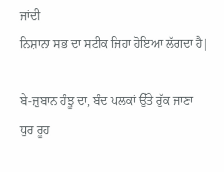ਜਾਂਦੀ
ਨਿਸ਼ਾਨਾ ਸਭ ਦਾ ਸਟੀਕ ਜਿਹਾ ਹੋਇਆ ਲੱਗਦਾ ਹੈ|

ਬੇ-ਜ਼ੁਬਾਨ ਹੰਝੂ ਦਾ, ਬੰਦ ਪਲਕਾਂ ਉੱਤੇ ਰੁੱਕ ਜਾਣਾ
ਧੁਰ ਰੂਹ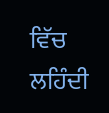ਵਿੱਚ ਲਹਿੰਦੀ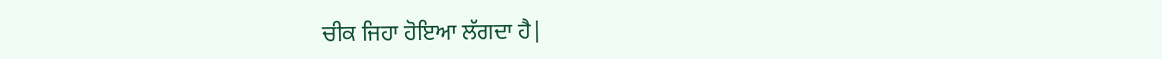ਚੀਕ ਜਿਹਾ ਹੋਇਆ ਲੱਗਦਾ ਹੈ|